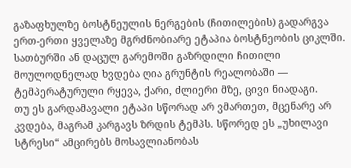გაზაფხულზე ბოსტნეულის ნერგების (ჩითილების) გადარგვა ერთ-ერთი ყველაზე მგრძნობიარე ეტაპია ბოსტნეობის ციკლში.
სათბურში ან დაცულ გარემოში გაზრდილი ჩითილი მოულოდნელად ხვდება ღია გრუნტის რეალობაში — ტემპერატურული რყევა, ქარი, ძლიერი მზე, ცივი ნიადაგი.
თუ ეს გარდამავალი ეტაპი სწორად არ ვმართეთ, მცენარე არ კვდება, მაგრამ კარგავს ზრდის ტემპს. სწორედ ეს „უხილავი სტრესი“ ამცირებს მოსავლიანობას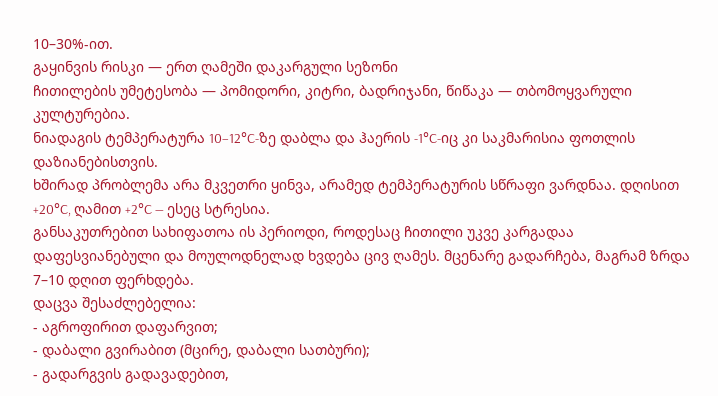10–30%-ით.
გაყინვის რისკი — ერთ ღამეში დაკარგული სეზონი
ჩითილების უმეტესობა — პომიდორი, კიტრი, ბადრიჯანი, წიწაკა — თბომოყვარული კულტურებია.
ნიადაგის ტემპერატურა 10–12°C-ზე დაბლა და ჰაერის -1°C-იც კი საკმარისია ფოთლის დაზიანებისთვის.
ხშირად პრობლემა არა მკვეთრი ყინვა, არამედ ტემპერატურის სწრაფი ვარდნაა. დღისით +20°C, ღამით +2°C — ესეც სტრესია.
განსაკუთრებით სახიფათოა ის პერიოდი, როდესაც ჩითილი უკვე კარგადაა დაფესვიანებული და მოულოდნელად ხვდება ცივ ღამეს. მცენარე გადარჩება, მაგრამ ზრდა 7–10 დღით ფერხდება.
დაცვა შესაძლებელია:
- აგროფირით დაფარვით;
- დაბალი გვირაბით (მცირე, დაბალი სათბური);
- გადარგვის გადავადებით,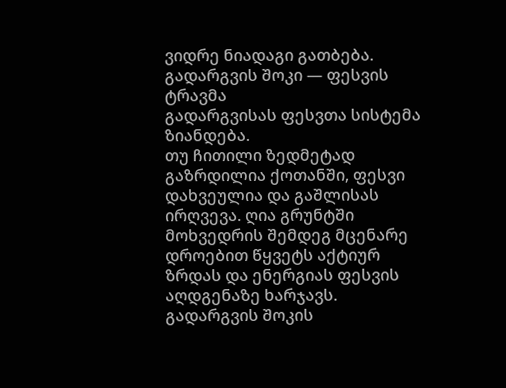ვიდრე ნიადაგი გათბება.
გადარგვის შოკი — ფესვის ტრავმა
გადარგვისას ფესვთა სისტემა ზიანდება.
თუ ჩითილი ზედმეტად გაზრდილია ქოთანში, ფესვი დახვეულია და გაშლისას ირღვევა. ღია გრუნტში მოხვედრის შემდეგ მცენარე დროებით წყვეტს აქტიურ ზრდას და ენერგიას ფესვის აღდგენაზე ხარჯავს.
გადარგვის შოკის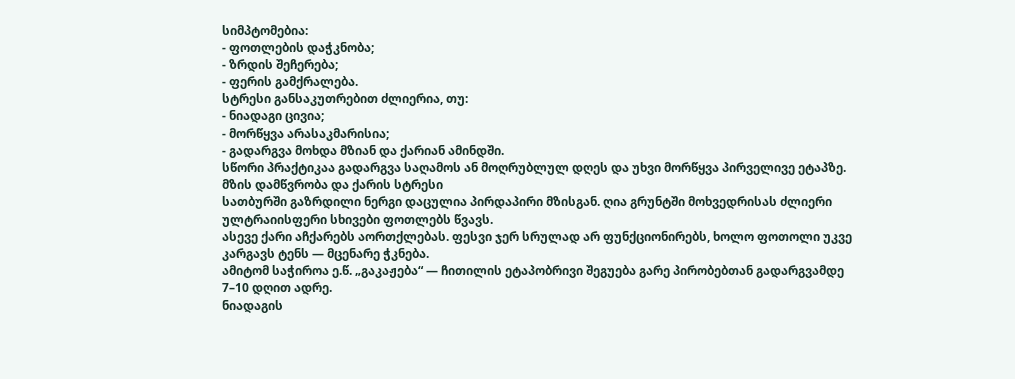სიმპტომებია:
- ფოთლების დაჭკნობა;
- ზრდის შეჩერება;
- ფერის გამქრალება.
სტრესი განსაკუთრებით ძლიერია, თუ:
- ნიადაგი ცივია;
- მორწყვა არასაკმარისია;
- გადარგვა მოხდა მზიან და ქარიან ამინდში.
სწორი პრაქტიკაა გადარგვა საღამოს ან მოღრუბლულ დღეს და უხვი მორწყვა პირველივე ეტაპზე.
მზის დამწვრობა და ქარის სტრესი
სათბურში გაზრდილი ნერგი დაცულია პირდაპირი მზისგან. ღია გრუნტში მოხვედრისას ძლიერი ულტრაიისფერი სხივები ფოთლებს წვავს.
ასევე ქარი აჩქარებს აორთქლებას. ფესვი ჯერ სრულად არ ფუნქციონირებს, ხოლო ფოთოლი უკვე კარგავს ტენს — მცენარე ჭკნება.
ამიტომ საჭიროა ე.წ. „გაკაჟება“ — ჩითილის ეტაპობრივი შეგუება გარე პირობებთან გადარგვამდე 7–10 დღით ადრე.
ნიადაგის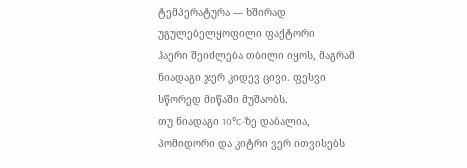ტემპერატურა — ხშირად უგულებელყოფილი ფაქტორი
ჰაერი შეიძლება თბილი იყოს, მაგრამ ნიადაგი ჯერ კიდევ ცივი. ფესვი სწორედ მიწაში მუშაობს.
თუ ნიადაგი 10°C-ზე დაბალია, პომიდორი და კიტრი ვერ ითვისებს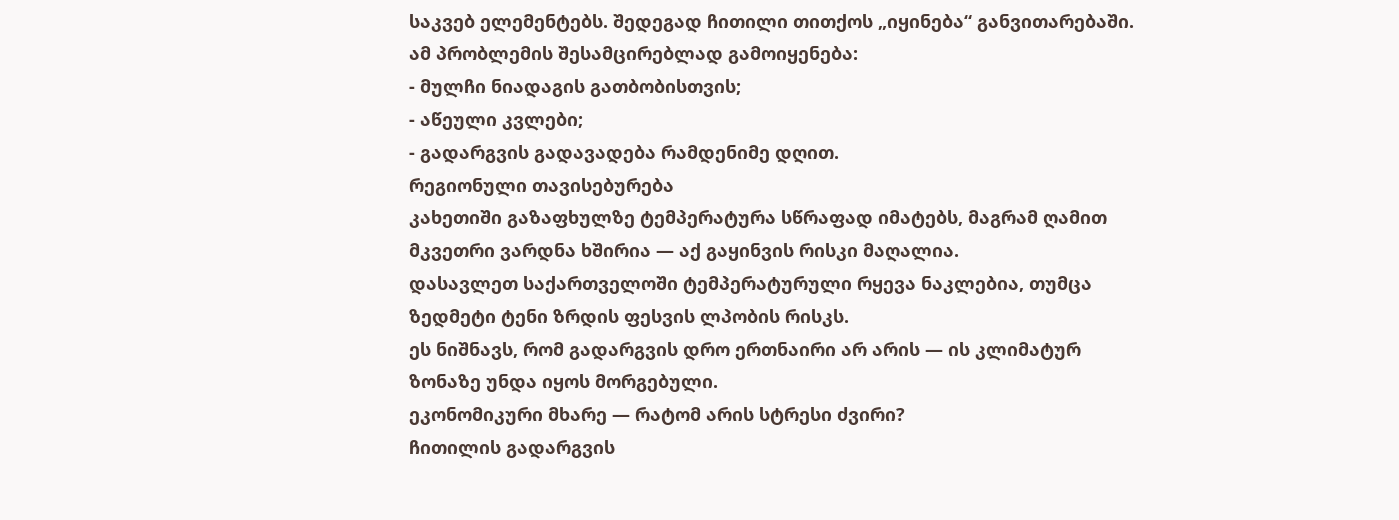საკვებ ელემენტებს. შედეგად ჩითილი თითქოს „იყინება“ განვითარებაში.
ამ პრობლემის შესამცირებლად გამოიყენება:
- მულჩი ნიადაგის გათბობისთვის;
- აწეული კვლები;
- გადარგვის გადავადება რამდენიმე დღით.
რეგიონული თავისებურება
კახეთიში გაზაფხულზე ტემპერატურა სწრაფად იმატებს, მაგრამ ღამით მკვეთრი ვარდნა ხშირია — აქ გაყინვის რისკი მაღალია.
დასავლეთ საქართველოში ტემპერატურული რყევა ნაკლებია, თუმცა ზედმეტი ტენი ზრდის ფესვის ლპობის რისკს.
ეს ნიშნავს, რომ გადარგვის დრო ერთნაირი არ არის — ის კლიმატურ ზონაზე უნდა იყოს მორგებული.
ეკონომიკური მხარე — რატომ არის სტრესი ძვირი?
ჩითილის გადარგვის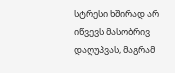სტრესი ხშირად არ იწვევს მასობრივ დაღუპვას, მაგრამ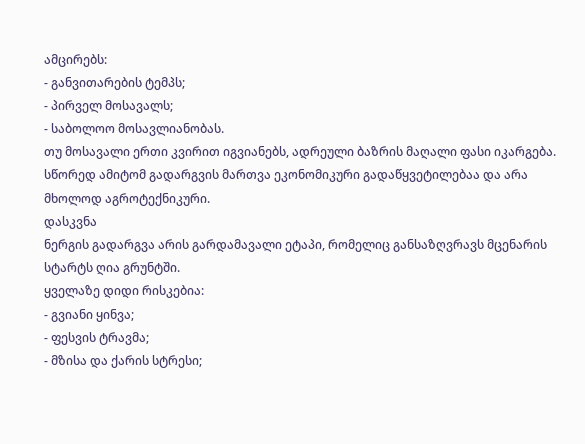ამცირებს:
- განვითარების ტემპს;
- პირველ მოსავალს;
- საბოლოო მოსავლიანობას.
თუ მოსავალი ერთი კვირით იგვიანებს, ადრეული ბაზრის მაღალი ფასი იკარგება. სწორედ ამიტომ გადარგვის მართვა ეკონომიკური გადაწყვეტილებაა და არა მხოლოდ აგროტექნიკური.
დასკვნა
ნერგის გადარგვა არის გარდამავალი ეტაპი, რომელიც განსაზღვრავს მცენარის სტარტს ღია გრუნტში.
ყველაზე დიდი რისკებია:
- გვიანი ყინვა;
- ფესვის ტრავმა;
- მზისა და ქარის სტრესი;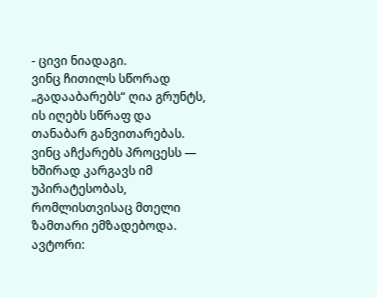- ცივი ნიადაგი.
ვინც ჩითილს სწორად „გადააბარებს“ ღია გრუნტს, ის იღებს სწრაფ და თანაბარ განვითარებას. ვინც აჩქარებს პროცესს — ხშირად კარგავს იმ უპირატესობას, რომლისთვისაც მთელი ზამთარი ემზადებოდა.
ავტორი: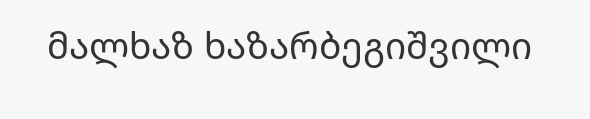მალხაზ ხაზარბეგიშვილი